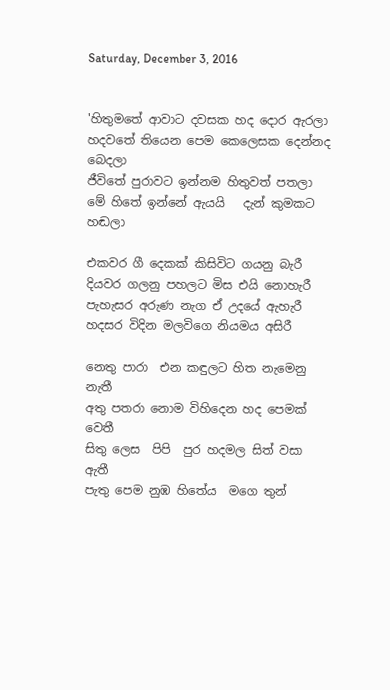Saturday, December 3, 2016


'හිතුමතේ ආවාට දවසක හද දොර ඇරලා
හදවතේ තියෙන පෙම කෙලෙසක දෙන්නද බෙදලා
ජීවිතේ පුරාවට ඉන්නම හිතුවත් පතලා
මේ හිතේ ඉන්නේ ඇයයි   දැන් කුමකට හඬලා

එකවර ගී දෙකක් කිසිවිට ගයනු බැරී
දියවර ගලනු පහලට මිස එයි නොහැරී
පැහැසර අරුණ නැග ඒ උදයේ ඇහැරී
හදසර විදින මලවිගෙ නියමය අසිරී

නෙතු පාරා  එන කඳුලට හිත නැමෙනු නැතී
අතු පතරා නොම විහිදෙන හද පෙමක් වෙතී
සිතු ලෙස  පිපි  පුර හදමල සිත් වසා ඇතී
පැතු පෙම නුඹ හිතේය  මගෙ තුන්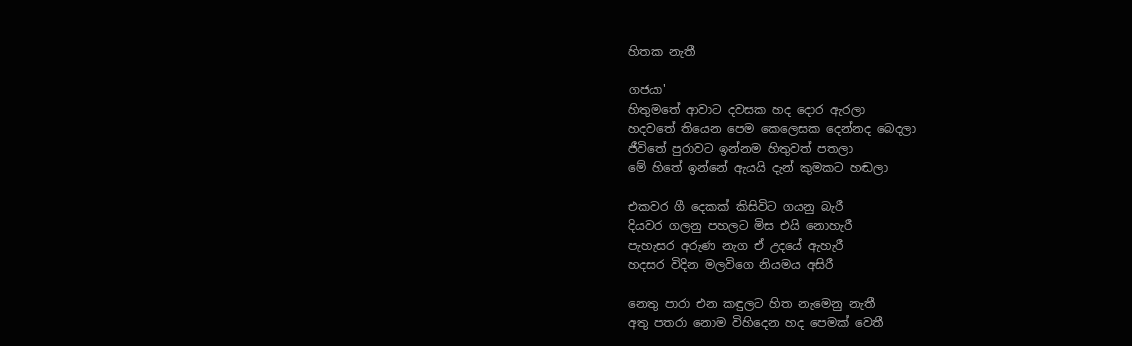හිතක නැතී

ගජයා'
හිතුමතේ ආවාට දවසක හද දොර ඇරලා
හදවතේ තියෙන පෙම කෙලෙසක දෙන්නද බෙදලා
ජීවිතේ පුරාවට ඉන්නම හිතුවත් පතලා
මේ හිතේ ඉන්නේ ඇයයි දැන් කුමකට හඬලා

එකවර ගී දෙකක් කිසිවිට ගයනු බැරී
දියවර ගලනු පහලට මිස එයි නොහැරී
පැහැසර අරුණ නැග ඒ උදයේ ඇහැරී
හදසර විදින මලවිගෙ නියමය අසිරී

නෙතු පාරා එන කඳුලට හිත නැමෙනු නැතී
අතු පතරා නොම විහිදෙන හද පෙමක් වෙතී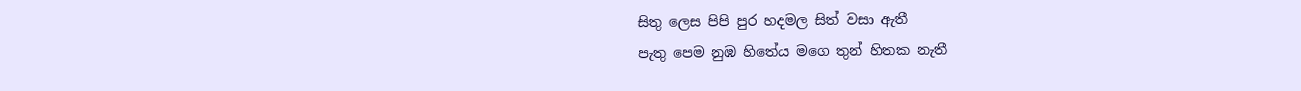සිතු ලෙස පිපි පුර හදමල සිත් වසා ඇතී
පැතු පෙම නුඹ හිතේය මගෙ තුන් හිතක නැතී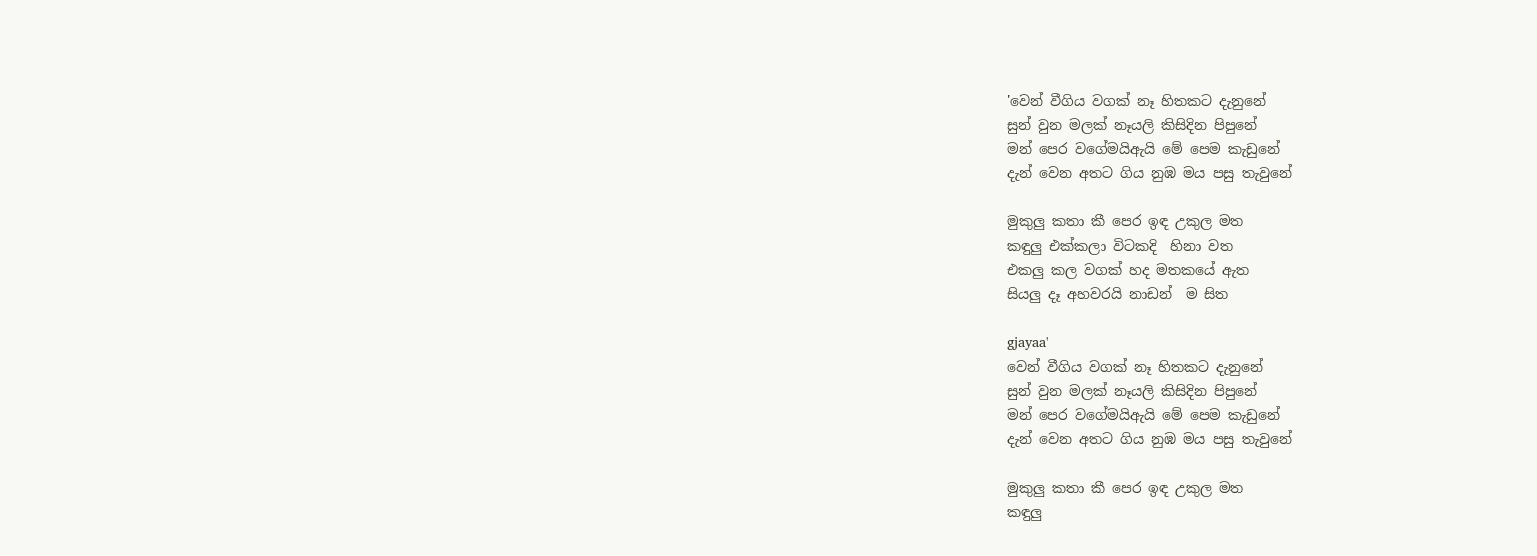'වෙන් වීගිය වගක් නෑ හිතකට දැනුනේ
සුන් වුන මලක් නෑයලි කිසිදින පිපුනේ
මන් පෙර වගේමයිඇයි මේ පෙම කැඩුනේ
දැන් වෙන අතට ගිය නුඹ මය පසු තැවුනේ

මුකුලු කතා කී පෙර ඉඳ උකුල මත
කඳුලු එක්කලා විටකදි  හිනා වත
එකලු කල වගක් හද මතකයේ ඇත
සියලු දෑ අහවරයි නාඩන්  ම සිත

gjayaa'
වෙන් වීගිය වගක් නෑ හිතකට දැනුනේ
සුන් වුන මලක් නෑයලි කිසිදින පිපුනේ
මන් පෙර වගේමයිඇයි මේ පෙම කැඩුනේ
දැන් වෙන අතට ගිය නුඹ මය පසු තැවුනේ

මුකුලු කතා කී පෙර ඉඳ උකුල මත
කඳුලු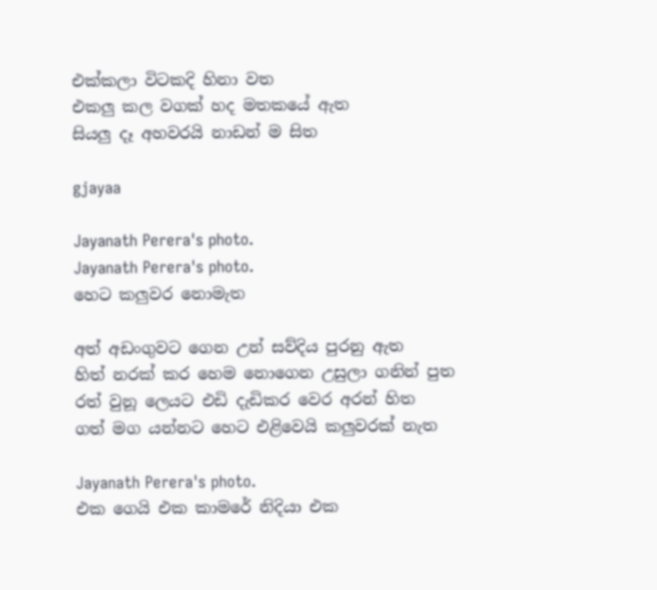එක්කලා විටකදි හිනා වත
එකලු කල වගක් හද මතකයේ ඇත
සියලු දෑ අහවරයි නාඩන් ම සිත

gjayaa

Jayanath Perera's photo.
Jayanath Perera's photo.
හෙට කලුවර නොමැත

අත් අඩංගුවට ගෙන උන් සව්දිය පුරනු ඇත
හිත් නරක් කර හෙම නොගෙන උසුලා ගනින් පුත
රත් වුනූ ලෙයට එඩි දැඩිකර වෙර අරන් හිත
ගත් මග යන්නට හෙට එළිවෙයි කලුවරක් නැත

Jayanath Perera's photo.
එක ගෙයි එක කාමරේ නිදියා එක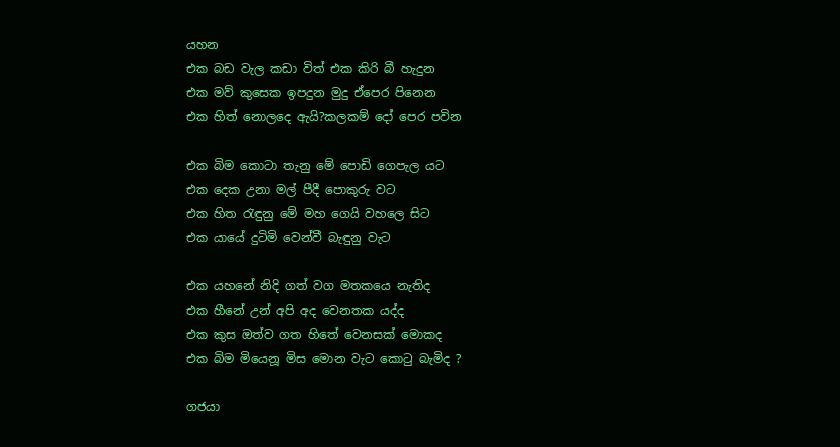යහන
එක බඩ වැල කඩා විත් එක කිරි බී හැදුන
එක මව් කුසෙක ඉපදුන මුදු ඒපෙර පිනෙන
එක හිත් නොලදෙ ඇයි?කලකම් දෝ පෙර පවින

එක බිම කොටා තැනු මේ පොඩි ගෙපැල යට
එක දෙක උනා මල් පීදී පොකුරු වට
එක හිත රැඳුනු මේ මහ ගෙයි වහලෙ සිට
එක යායේ දුටිමි වෙන්වී බැඳුනු වැට

එක යහනේ නිදි ගත් වග මතකයෙ නැතිද
එක හීනේ උන් අපි අද වෙනතක යද්ද
එක කුස ඔත්ව ගත හිතේ වෙනසක් මොකද
එක බිම මියෙනූ මිස මොන වැට කොටු බැමිද ?

ගජයා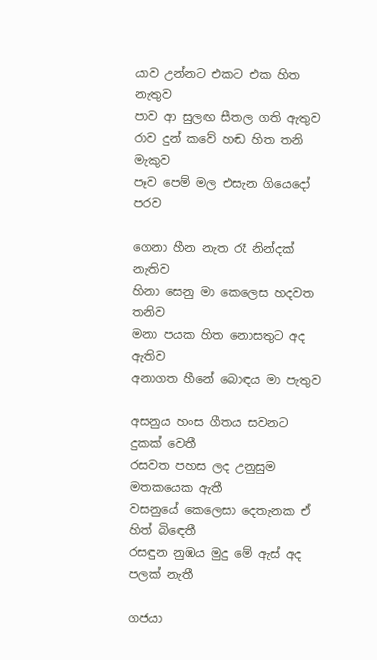යාව උන්නට එකට එක හිත නැතුව
පාව ආ සුලඟ සීතල ගති ඇතුව
රාව දුන් කවේ හඬ හිත තනි මැකුව
පෑව පෙම් මල එසැන ගියෙදෝ පරව

ගෙනා හීන නැත රෑ නින්දක් නැතිව
හිනා සෙනු මා කෙලෙස හදවත තනිව
මනා පයක හිත නොසතුට අද ඇතිව
අනාගත හීනේ බොඳය මා පැතුව

අසනුය හංස ගීතය සවනට දුකක් වෙතී
රසවත පහස ලද උනුසුම මතකයෙක ඇතී
වසනුයේ කෙලෙසා දෙතැනක ඒ හිත් බිඳෙතී
රසඳුන නුඹය මුදු මේ ඇස් අද පලක් නැතී

ගජයා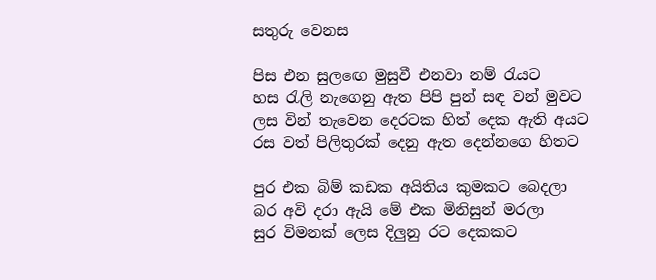සතුරු වෙනස

පිස එන සුලඟෙ මුසුවී එනවා නම් රැයට
හස රැලි නැගෙනු ඇත පිපි පුන් සඳ වන් මුවට
ලස වින් තැවෙන දෙරටක හිත් දෙක ඇති අයට
රස වත් පිලිතුරක් දෙනු ඇත දෙන්නගෙ හිතට

පුර එක බිම් කඩක අයිතිය කුමකට බෙදලා
බර අවි දරා ඇයි මේ එක මිනිසුන් මරලා
සුර විමනක් ලෙස දිලුනු රට දෙකකට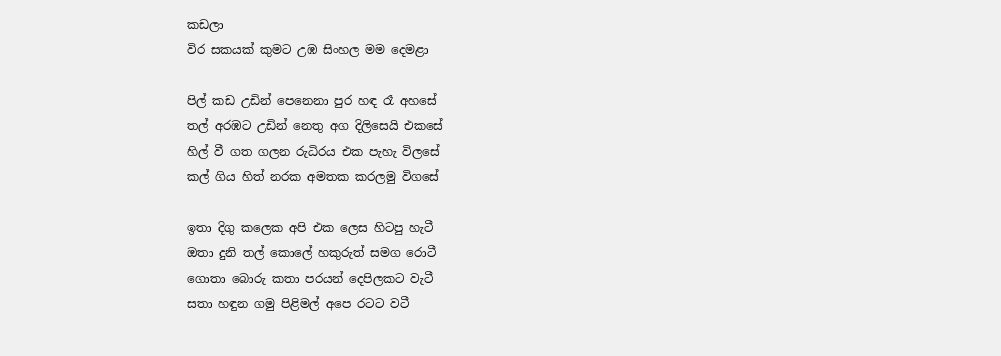කඩලා
විර සකයක් කුමට උඹ සිංහල මම දෙමළා

පිල් කඩ උඩින් පෙනෙනා පුර හඳ රෑ අහසේ
තල් අරඹට උඩින් නෙතු අග දිලිසෙයි එකසේ
හිල් වී ගත ගලන රුධිරය එක පැහැ විලසේ
කල් ගිය හිත් නරක අමතක කරලමු විගසේ

ඉතා දිගු කලෙක අපි එක ලෙස හිටපු හැටී
ඔතා දුනි තල් කොලේ හකුරුත් සමග රොටී
ගොතා බොරු කතා පරයන් දෙපිලකට වැටී
සතා හඳුන ගමු පිළිමල් අපෙ රටට වටී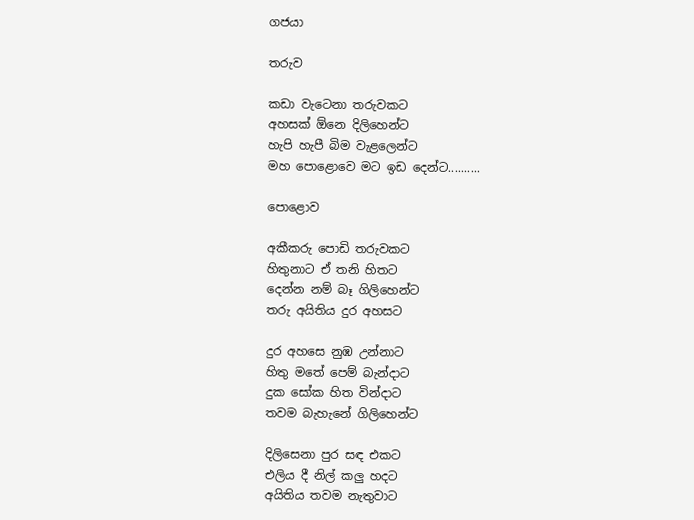ගජයා

තරුව

කඩා වැටෙනා තරුවකට
අහසක් ඕනෙ දිලිහෙන්ට
හැපි හැපී බිම වැළලෙන්ට
මහ පොළොවෙ මට ඉඩ දෙන්ට..........

පොළොව

අකීකරු පොඩි තරුවකට
හිතුනාට ඒ තනි හිතට
දෙන්න නම් බෑ ගිලිහෙන්ට
තරු අයිතිය දුර අහසට

දුර අහසෙ නුඹ උන්නාට
හිතු මතේ පෙම් බැන්දාට
දුක සෝක හිත වින්දාට
තවම බැහැනේ ගිලිහෙන්ට

දිලිසෙනා පුර සඳ එකට
එලිය දී නිල් කලු හදට
අයිතිය තවම නැතුවාට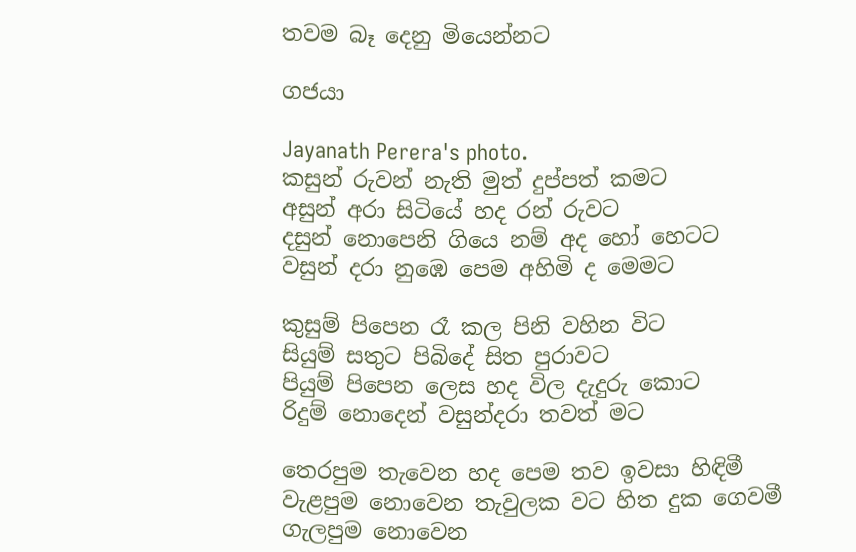තවම බෑ දෙනු මියෙන්නට

ගජයා

Jayanath Perera's photo.
කසුන් රුවන් නැති මුත් දුප්පත් කමට
අසුන් අරා සිටියේ හද රන් රුවට
දසුන් නොපෙනි ගියෙ නම් අද හෝ හෙටට
වසුන් දරා නුඹෙ පෙම අහිමි ද මෙමට

කුසුම් පිපෙන රෑ කල පිනි වහින විට
සියුම් සතුට පිබිදේ සිත පුරාවට
පියුම් පිපෙන ලෙස හද විල දැදුරු කොට
රිදුම් නොදෙන් වසුන්දරා තවත් මට

තෙරපුම තැවෙන හද පෙම තව ඉවසා හිඳිමී
වැළපුම නොවෙන තැවුලක වට හිත දුක ගෙවමී
ගැලපුම නොවෙන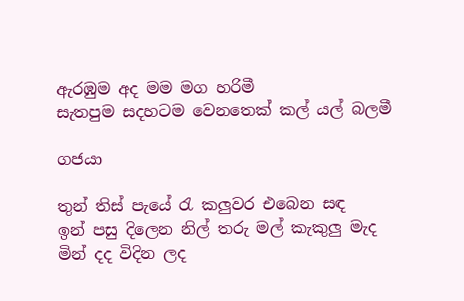ඇරඹුම අද මම මග හරිමී
සැතපුම සදහටම වෙනතෙක් කල් යල් බලමී

ගජයා

තුන් තිස් පැයේ රැ කලුවර එබෙන සඳ
ඉන් පසු දිලෙන නිල් තරු මල් කැකුලු මැද
මින් දද විදින ලද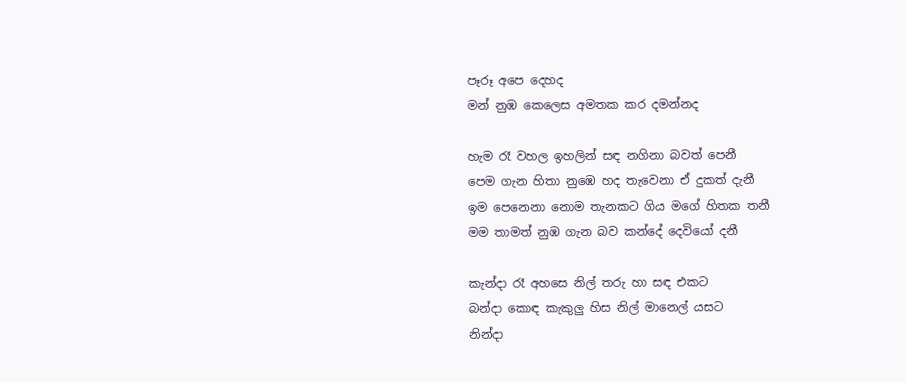පෑරූ අපෙ දෙහද
මන් නුඹ කෙලෙස අමතක කර දමන්නද

හැම රෑ වහල ඉහලින් සඳ නගිනා බවත් පෙනී
පෙම ගැන හිතා නුඹෙ හද තැවෙනා ඒ දුකත් දැනී
ඉම පෙනෙනා නොම තැනකට ගිය මගේ හිතක තනී
මම තාමත් නුඹ ගැන බව කන්දේ දෙවියෝ දනී

කැන්දා රෑ අහසෙ නිල් තරු හා සඳ එකට
බන්දා කොඳ කැකුලු හිස නිල් මානෙල් යසට
නින්දා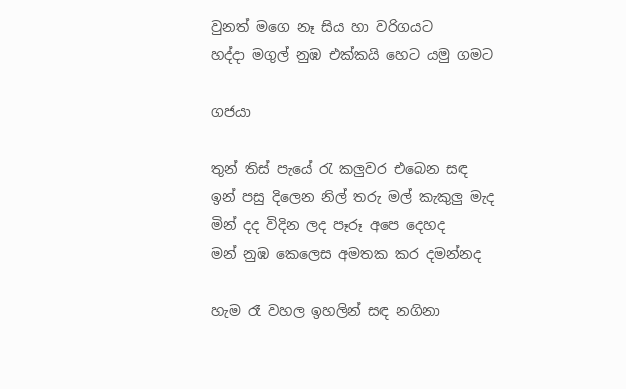වුනත් මගෙ නෑ සිය හා වරිගයට
හද්දා මගුල් නුඹ එක්කයි හෙට යමු ගමට

ගජයා

තුන් තිස් පැයේ රැ කලුවර එබෙන සඳ
ඉන් පසු දිලෙන නිල් තරු මල් කැකුලු මැද
මින් දද විදින ලද පෑරූ අපෙ දෙහද
මන් නුඹ කෙලෙස අමතක කර දමන්නද

හැම රෑ වහල ඉහලින් සඳ නගිනා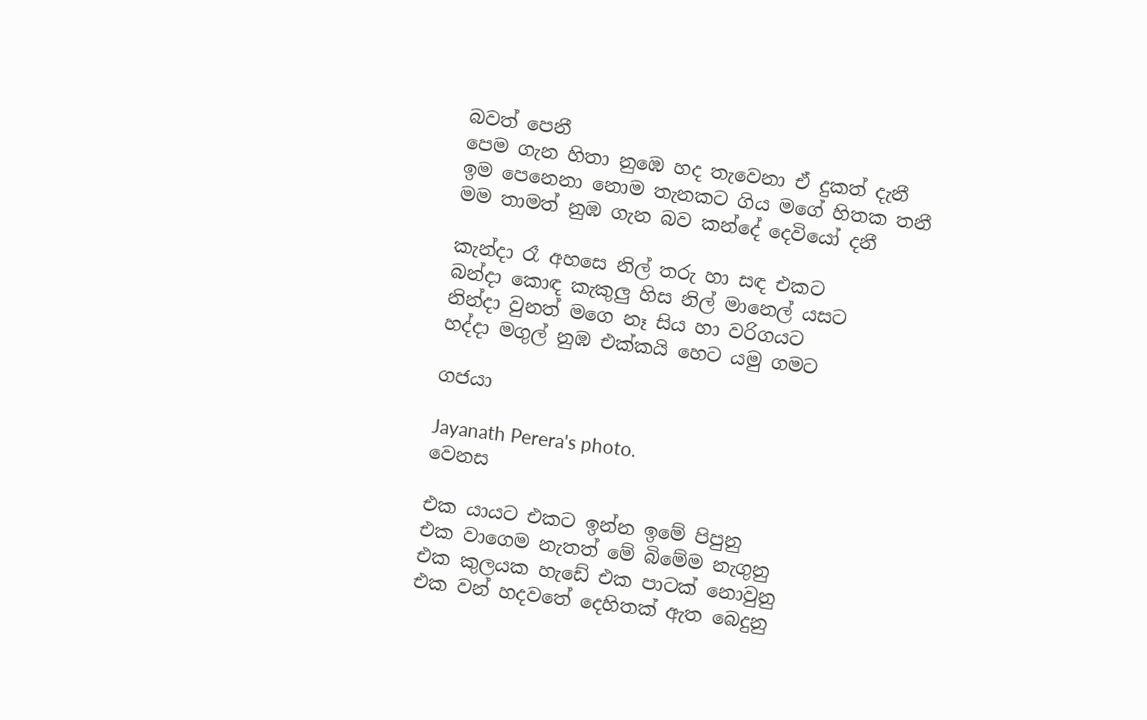බවත් පෙනී
පෙම ගැන හිතා නුඹෙ හද තැවෙනා ඒ දුකත් දැනී
ඉම පෙනෙනා නොම තැනකට ගිය මගේ හිතක තනී
මම තාමත් නුඹ ගැන බව කන්දේ දෙවියෝ දනී

කැන්දා රෑ අහසෙ නිල් තරු හා සඳ එකට
බන්දා කොඳ කැකුලු හිස නිල් මානෙල් යසට
නින්දා වුනත් මගෙ නෑ සිය හා වරිගයට
හද්දා මගුල් නුඹ එක්කයි හෙට යමු ගමට

ගජයා

Jayanath Perera's photo.
වෙනස

එක යායට එකට ඉන්න ඉමේ පිපුනු
එක වාගෙම නැතත් මේ බිමේම නැගුනු
එක කුලයක හැඩේ එක පාටක් නොවුනු
එක වන් හදවතේ දෙහිතක් ඇත බෙදුනු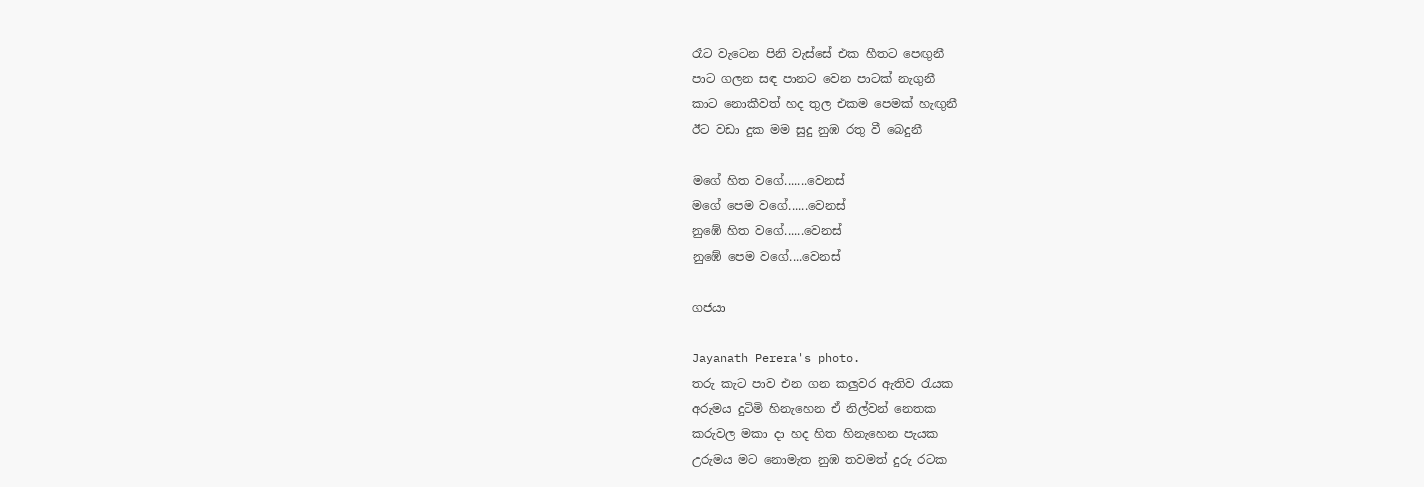රෑට වැටෙන පිනි වැස්සේ එක හීතට පෙඟුනී
පාට ගලන සඳ පානට වෙන පාටක් නැගුනී
කාට නොකීවත් හද තුල එකම පෙමක් හැඟුනී
ඊට වඩා දුක මම සුදු නුඹ රතු වී බෙදුනී

මගේ හිත වගේ.......වෙනස්
මගේ පෙම වගේ......වෙනස්
නුඹේ හිත වගේ......වෙනස්
නුඹේ පෙම වගේ....වෙනස්

ගජයා

Jayanath Perera's photo.
තරු කැට පාව එන ගන කලුවර ඇතිව රැයක
අරුමය දුටිමි හිනැහෙන ඒ නිල්වන් නෙතක
කරුවල මකා දා හද හිත හිනැහෙන පැයක
උරුමය මට නොමැත නුඹ තවමත් දුරු රටක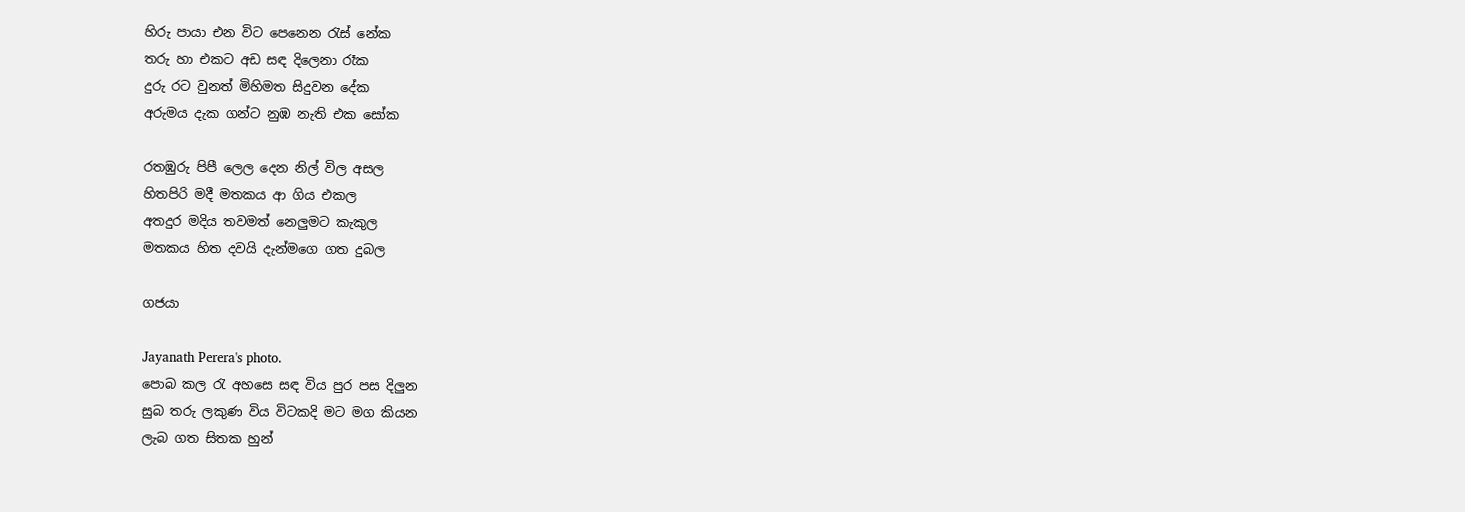හිරු පායා එන විට පෙනෙන රැස් නේක
තරු හා එකට අඩ සඳ දිලෙනා රෑක
දුරු රට වුනත් මිහිමත සිදුවන දේක
අරුමය දැක ගන්ට නුඹ නැති එක සෝක

රතඹුරු පිපී ලෙල දෙන නිල් විල අසල
හිතපිරි මදී මතකය ආ ගිය එකල
අතදුර මදිය තවමත් නෙලුමට කැකුල
මතකය හිත දවයි දැන්මගෙ ගත දුබල

ගජයා

Jayanath Perera's photo.
පොබ කල රැ අහසෙ සඳ විය පුර පස දිලුන
සුබ තරු ලකුණ විය විටකදි මට මග කියන
ලැබ ගත සිතක හුන්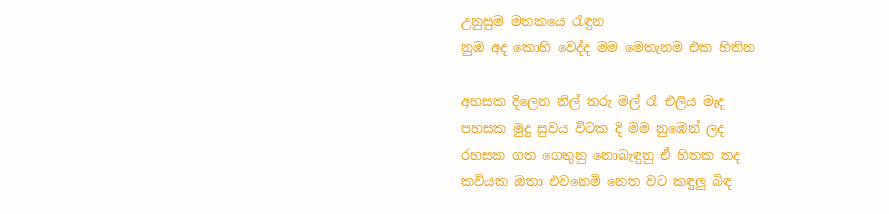උනුසුම මතකයෙ රැඳුන
නුඹ අද කොහි වෙද්ද මම මෙතැනම එක හිතින

අහසක දිලෙන නිල් තරු මල් රෑ එලිය මැද
පහසක මුදු සුවය විටක දි මම නුඹෙන් ලද
රහසක ගත ගෙතුනු නොබැඳුනු ඒ හිතක තද
කවියක ඔතා එවනෙමි නෙත වට කඳුලු බිඳ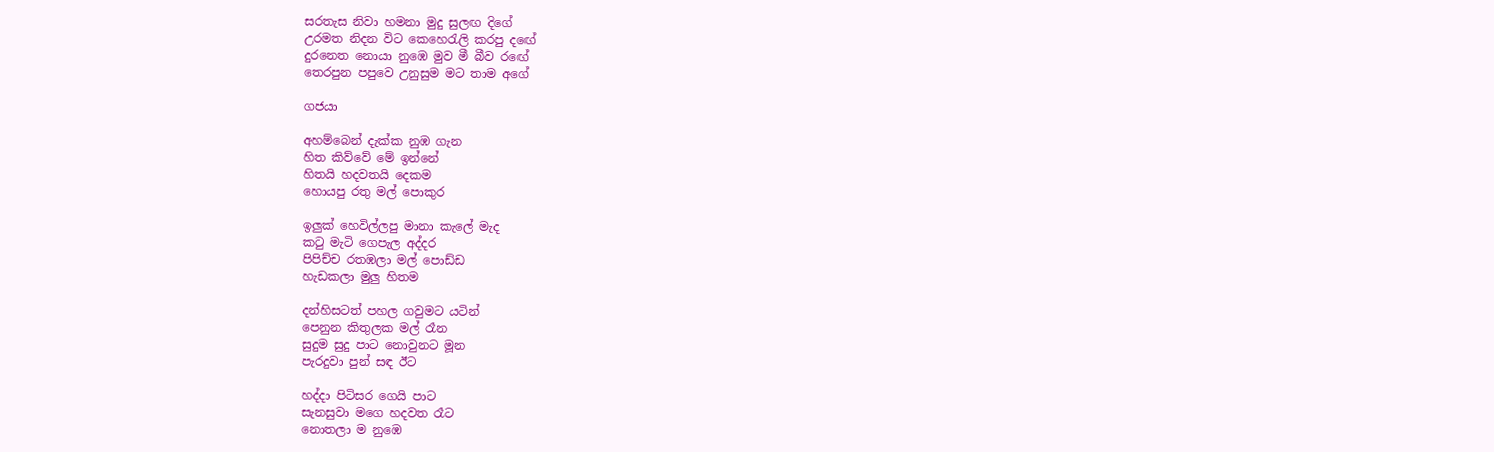සරතැස නිවා හමනා මුදු සුලඟ දිගේ
උරමත නිදන විට කෙහෙරැලි කරපු දඟේ
දුරනෙත නොයා නුඹෙ මුව මී බීව රඟේ
තෙරපුන පපුවෙ උනුසුම මට තාම අගේ

ගජයා

අහම්බෙන් දැක්ක නුඹ ගැන
හිත කිව්වේ මේ ඉන්නේ
හිතයි හදවතයි දෙකම
හොයපු රතු මල් පොකුර

ඉලුක් හෙවිල්ලපු මානා කැලේ මැද
කටු මැටි ගෙපැල අද්දර
පිපිච්ච රතඹලා මල් පොඩ්ඩ
හැඩකලා මුලු හිතම

දන්හිසටත් පහල ගවුමට යටින්
පෙනුන කිතුලක මල් රෑන
සුදුම සුදු පාට නොවුනට මූන
පැරදුවා පුන් සඳ ඊට

හද්දා පිටිසර ගෙයි පාට
සැනසුවා මගෙ හදවත රෑට
නොතලා ම නුඹෙ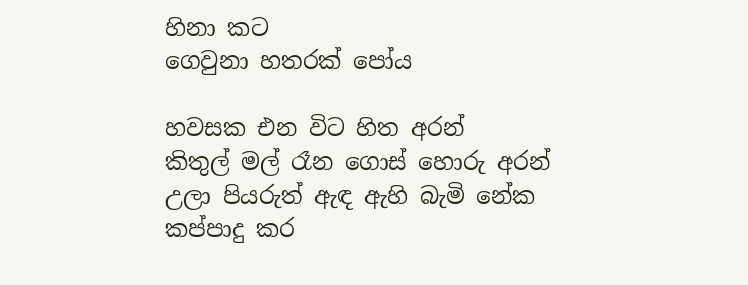හිනා කට
ගෙවුනා හතරක් පෝය

හවසක එන විට හිත අරන්
කිතුල් මල් රෑන ගොස් හොරු අරන්
උලා පියරුත් ඇඳ ඇහි බැමි නේක
කප්පාදු කර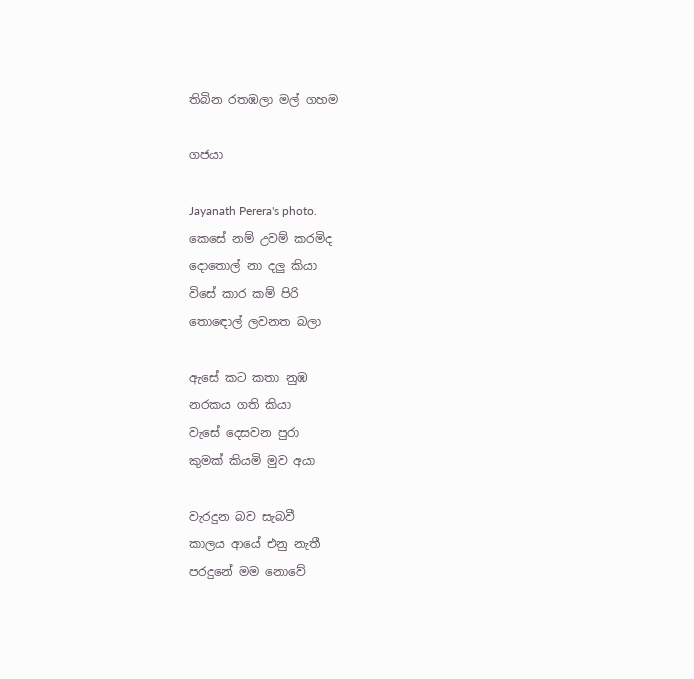තිබින රතඹලා මල් ගහම

ගජයා

Jayanath Perera's photo.
කෙසේ නම් උවම් කරමිද
දොතොල් නා දලු කියා
විසේ කාර කම් පිරි
තොඳොල් ලවනත බලා

ඇසේ කට කතා නුඹ
නරකය ගති කියා
වැසේ දෙසවන පුරා
කුමක් කියමි මුව අයා

වැරදුන බව සැබවී
කාලය ආයේ එනු නැතී
පරදුනේ මම නොවේ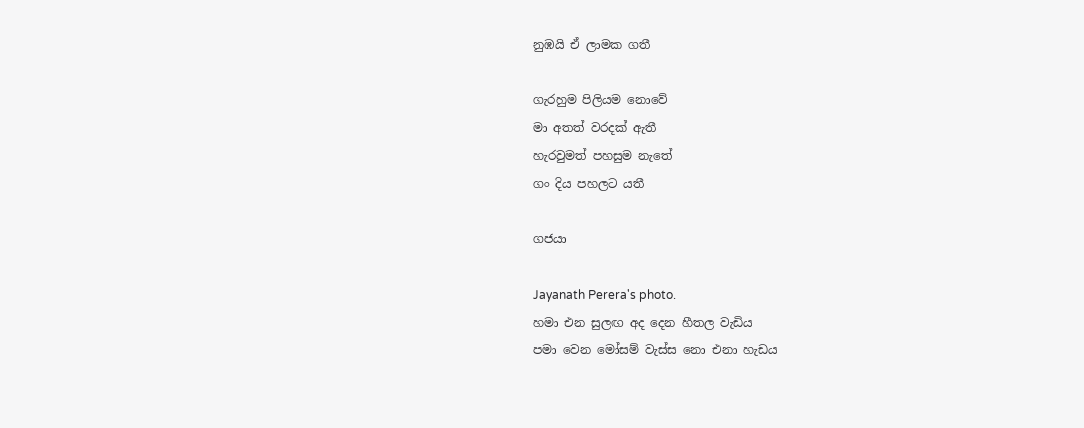නුඹයි ඒ ලාමක ගතී

ගැරහුම පිලියම නොවේ
මා අතත් වරදක් ඇතී
හැරවුමත් පහසුම නැතේ
ගං දිය පහලට යතී

ගජයා

Jayanath Perera's photo.
හමා එන සුලඟ අද දෙන හීතල වැඩිය
පමා වෙන මෝසම් වැස්ස නො එනා හැඩය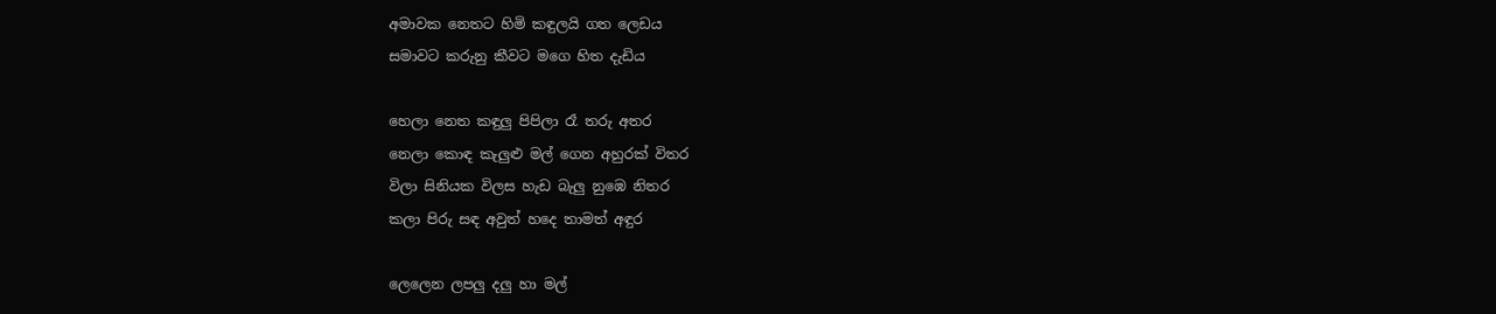අමාවක නෙතට හිමි කඳුලයි ගත ලෙඩය
සමාවට කරුනු කීවට මගෙ හිත දැඩිය

හෙලා නෙත කඳුලු පිපිලා රෑ තරු අතර
නෙලා කොඳ කැලුළු මල් ගෙන අහුරක් විතර
විලා සිනියක විලස හැඩ බැලු නුඹෙ නිතර
කලා පිරු සඳ අවුත් හදෙ තාමත් අඳුර

ලෙලෙන ලපලු දලු හා මල්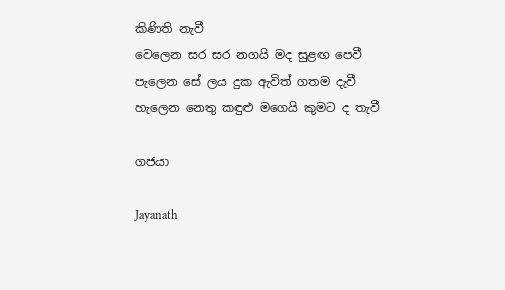කිණිති නැවී
වෙලෙන සර සර නගයි මද සුළඟ පෙවී
පැලෙන සේ ලය දුක ඇවිත් ගතම දැවී
හැලෙන නෙතු කඳුළු මගෙයි කුමට ද තැවී

ගජයා

Jayanath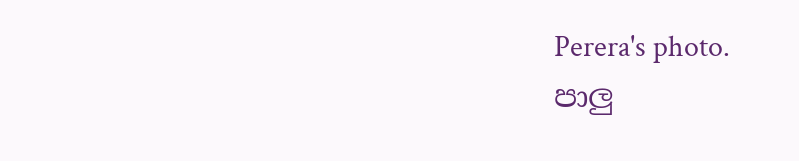Perera's photo.
පාලු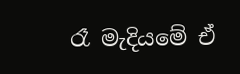රෑ මැදියමේ ඒ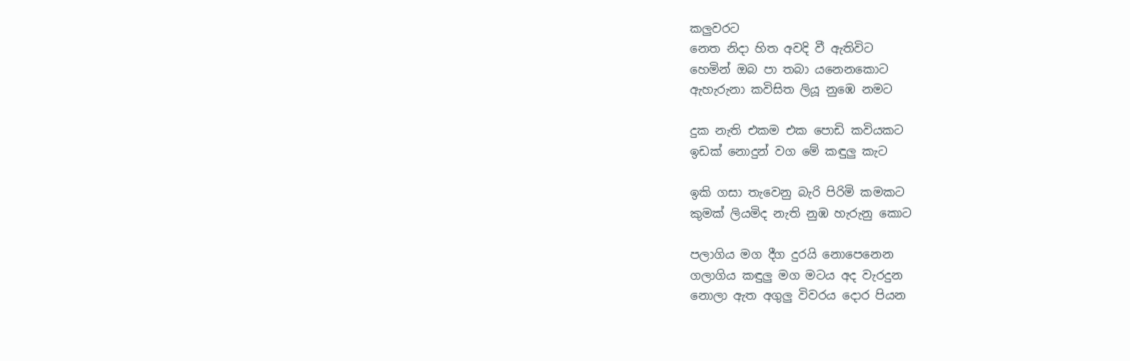කලුවරට
නෙත නිදා හිත අවදි වී ඇතිවිට
හෙමින් ඔබ පා තබා යනෙනකොට
ඇහැරුනා කවිසිත ලියූ නුඹෙ නමට

දුක නැති එකම එක පොඩි කවියකට
ඉඩක් නොදුන් වග මේ කඳුලු කැට

ඉකි ගසා තැවෙනු බැරි පිරිමි කමකට
කුමක් ලියමිද නැති නුඹ හැරුනු කොට

පලාගිය මග දීග දුරයි නොපෙනෙන
ගලාගිය කඳුලු මග මටය අද වැරදුන
නොලා ඇත අගුලු විවරය දොර පියන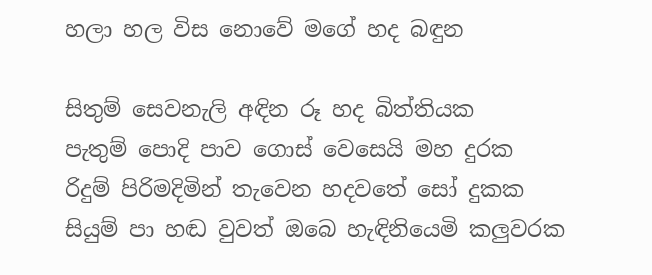හලා හල විස නොවේ මගේ හද බඳුන

සිතුම් සෙවනැලි අඳින රූ හද බිත්තියක
පැතුම් පොදි පාව ගොස් වෙසෙයි මහ දුරක
රිදුම් පිරිමදිමින් තැවෙන හදවතේ සෝ දුකක
සියුම් පා හඬ වුවත් ඔබෙ හැඳිනියෙමි කලුවරක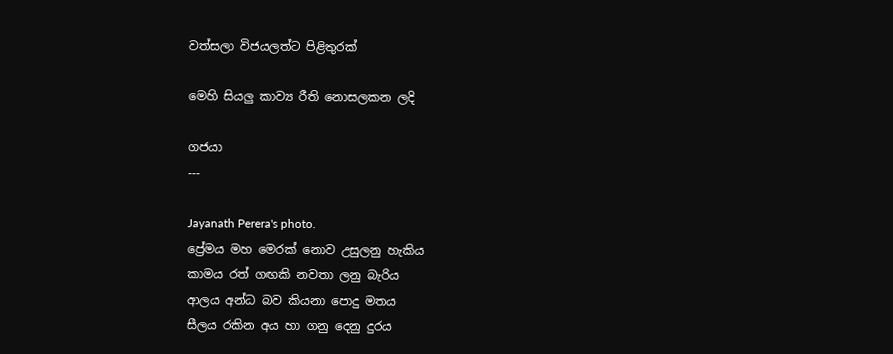වත්සලා විජයලත්ට පිළිතුරක්

මෙහි සියලු කාව්‍ය රීති නොසලකන ලදි

ගජයා
---

Jayanath Perera's photo.
ප්‍රේමය මහ මෙරක් නොව උසුලනු හැකිය
කාමය රත් ගඟකි නවතා ලනු බැරිය
ආලය අන්ධ බව කියනා පොදු මතය
සීලය රකින අය හා ගනු දෙනු දුරය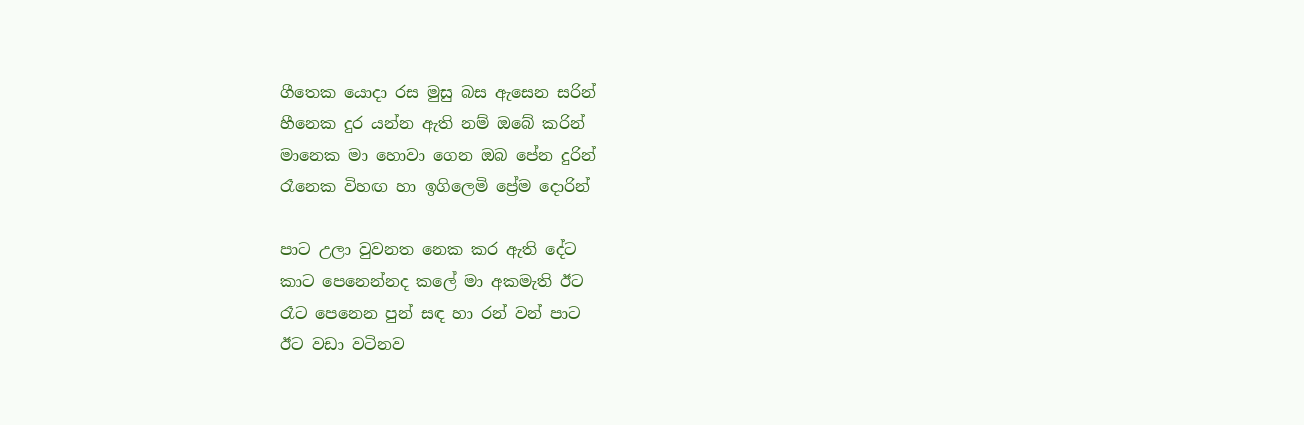ගීතෙක යොදා රස මුසු බස ඇසෙන සරින්
හීනෙක දුර යන්න ඇති නම් ඔබේ කරින්
මානෙක මා හොවා ගෙන ඔබ පේන දුරින්
රෑනෙක විහඟ හා ඉගිලෙමි ප්‍රේම දොරින්

පාට උලා වුවනත නෙක කර ඇති දේට
කාට පෙනෙන්නද කලේ මා අකමැති ඊට
රෑට පෙනෙන පුන් සඳ හා රන් වන් පාට
ඊට වඩා වටිනව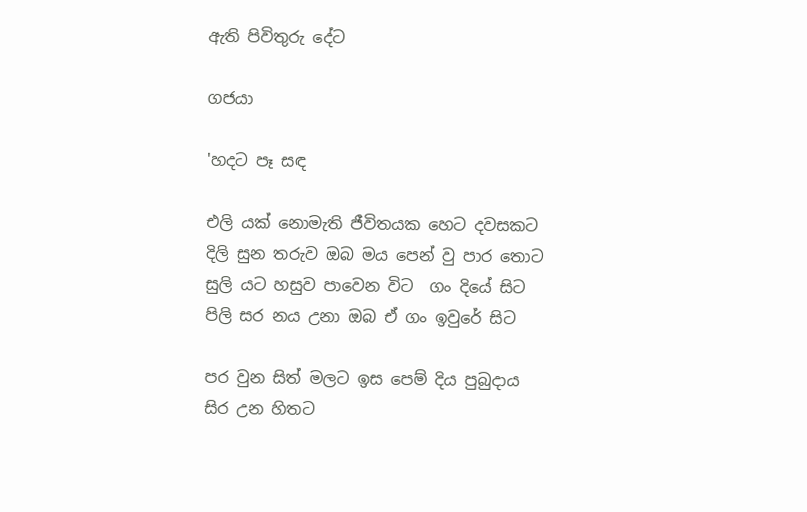ඇති පිවිතුරු දේට

ගජයා

'හදට පෑ සඳ

එලි යක් නොමැති ජීවිතයක හෙට දවසකට
දිලි සුන තරුව ඔබ මය පෙන් වු පාර තොට
සුලි යට හසුව පාවෙන විට  ගං දියේ සිට
පිලි සර නය උනා ඔබ ඒ ගං ඉවුරේ සිට

පර වුන සිත් මලට ඉස පෙම් දිය පුබුදාය
සිර උන හිතට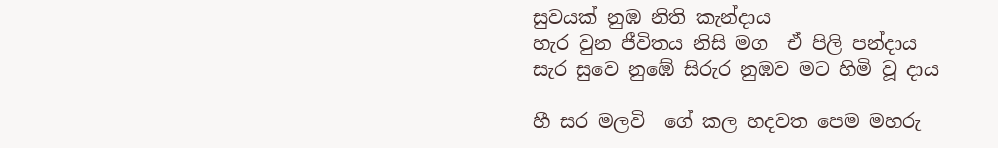සුවයක් නුඹ නිති කැන්දාය
හැර වුන ජීවිතය නිසි මග  ඒ පිලි පන්දාය
සැර සුවෙ නුඹේ සිරුර නුඹව මට හිමි වූ දාය

හී සර මලවි  ගේ කල හදවත පෙම මහරු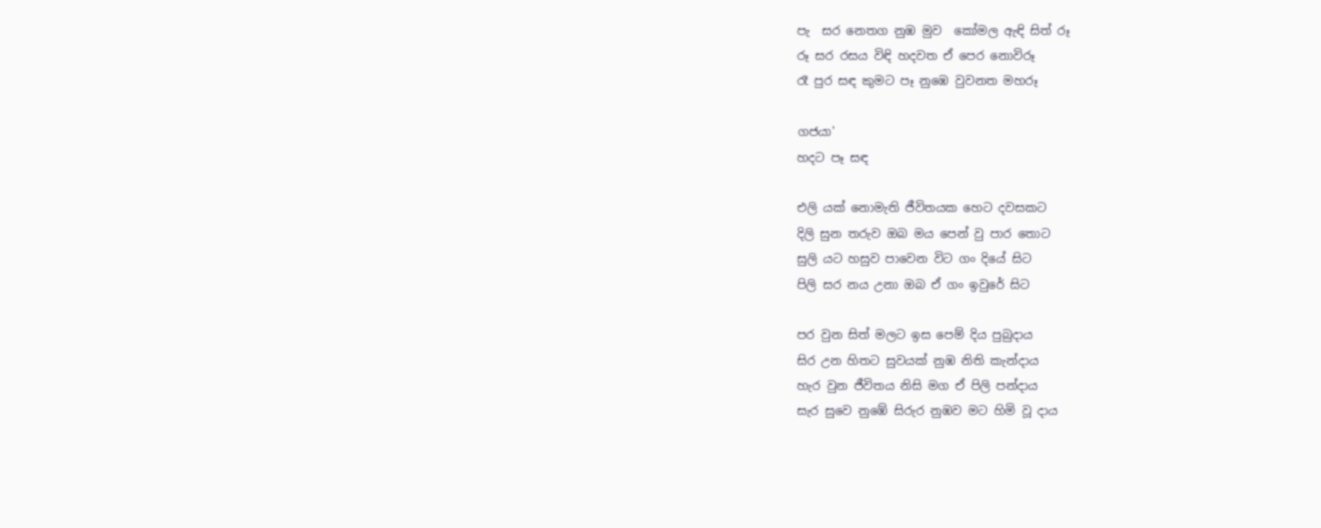පැ  සර නෙතග නුඹ මුව  කෝමල ඇඳි සිත් රූ
රූ සර රසය විඳි හදවත ඒ පෙර නොවිරූ
රෑ පුර සඳ කුමට පෑ නුඹෙ වුවනත මහරූ

ගජයා'
හදට පෑ සඳ

එලි යක් නොමැති ජීවිතයක හෙට දවසකට
දිලි සුන තරුව ඔබ මය පෙන් වු පාර තොට
සුලි යට හසුව පාවෙන විට ගං දියේ සිට
පිලි සර නය උනා ඔබ ඒ ගං ඉවුරේ සිට

පර වුන සිත් මලට ඉස පෙම් දිය පුබුදාය
සිර උන හිතට සුවයක් නුඹ නිති කැන්දාය
හැර වුන ජීවිතය නිසි මග ඒ පිලි පන්දාය
සැර සුවෙ නුඹේ සිරුර නුඹව මට හිමි වූ දාය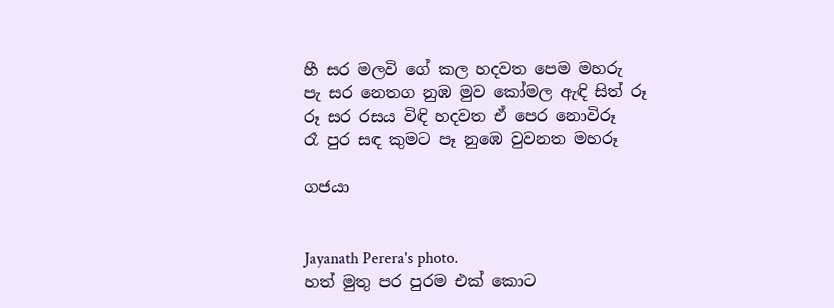හී සර මලවි ගේ කල හදවත පෙම මහරු
පැ සර නෙතග නුඹ මුව කෝමල ඇඳි සිත් රූ
රූ සර රසය විඳි හදවත ඒ පෙර නොවිරූ
රෑ පුර සඳ කුමට පෑ නුඹෙ වුවනත මහරූ

ගජයා


Jayanath Perera's photo.
හත් මුතු පර පුරම එක් කොට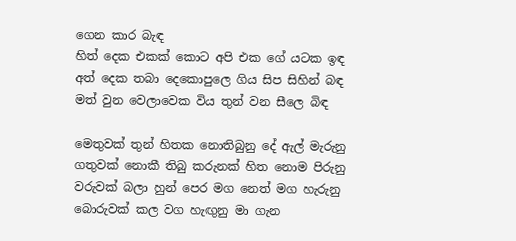ගෙන කාර බැඳ
හිත් දෙක එකක් කොට අපි එක ගේ යටක ඉඳ
අත් දෙක තබා දෙකොපුලෙ ගිය සිප සිහින් බඳ
මත් වුන වෙලාවෙක විය තුන් වන සීලෙ බිඳ

මෙතුවක් තුන් හිතක නොතිබුනු දේ ඇල් මැරුනු
ගතුවක් නොකී තිබු කරුනක් හිත නොම පිරුනු
වරුවක් බලා හුන් පෙර මග නෙත් මග හැරුනු
බොරුවක් කල වග හැඟුනු මා ගැන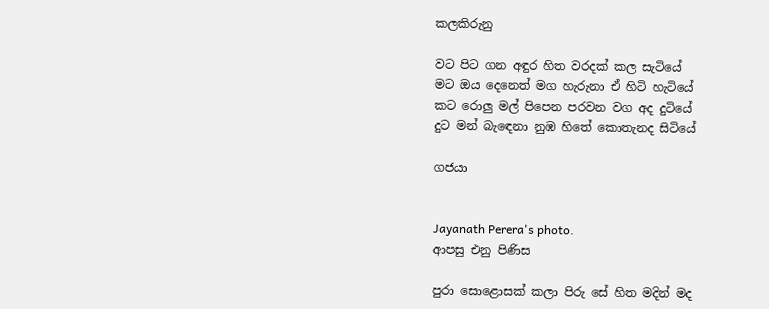කලකිරුනු

වට පිට ගන අඳුර හිත වරදක් කල සැටියේ
මට ඔය දෙනෙත් මග හැරුනා ඒ හිටි හැටියේ
කට රොලු මල් පිපෙන පරවන වග අද දුටියේ
දුට මන් බැඳෙනා නුඹ හිතේ කොතැනද සිටියේ

ගජයා


Jayanath Perera's photo.
ආපසු එනු පිණිස

පුරා සොළොසක් කලා පිරු සේ හිත මදින් මද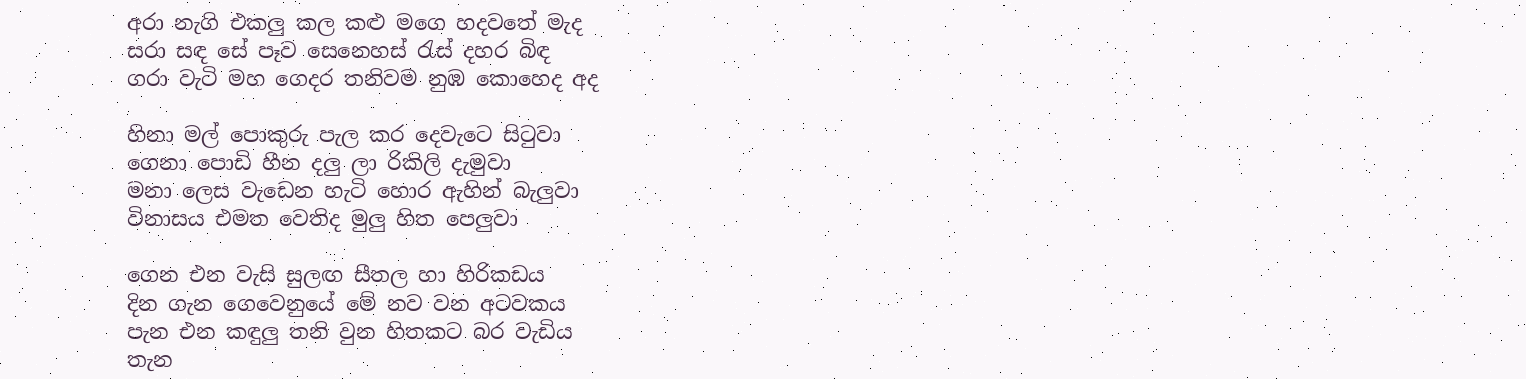අරා නැගි එකලු කල කළු මගෙ හදවතේ මැද
සරා සඳ සේ පෑව සෙනෙහස් රැස් දහර බිඳ
ගරා වැටි මහ ගෙදර තනිවම නුඹ කොහෙද අද

හිනා මල් පොකුරු පැල කර දෙවැටෙ සිටුවා
ගෙනා පොඩි හීන දලු ලා රිකිලි දැමුවා
මනා ලෙස වැඩෙන හැටි හොර ඇහින් බැලුවා
විනාසය එමත වෙතිද මුලු හිත පෙලුවා

ගෙන එන වැසි සුලඟ සීතල හා හිරිකඩය
දින ගැන ගෙවෙනුයේ මේ නව වන අටවකය
පැන එන කඳුලු තනි වුන හිතකට බර වැඩිය
තැන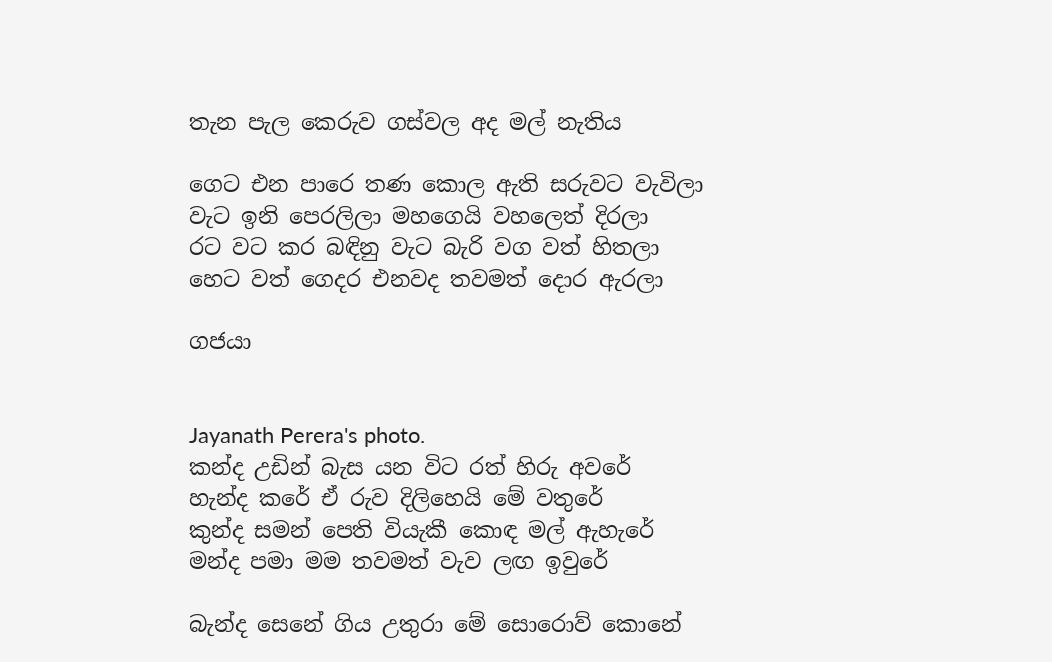තැන පැල කෙරුව ගස්වල අද මල් නැතිය

ගෙට එන පාරෙ තණ කොල ඇති සරුවට වැවිලා
වැට ඉනි පෙරලිලා මහගෙයි වහලෙත් දිරලා
රට වට කර බඳිනු වැට බැරි වග වත් හිතලා
හෙට වත් ගෙදර එනවද තවමත් දොර ඇරලා

ගජයා


Jayanath Perera's photo.
කන්ද උඩින් බැස යන විට රත් හිරු අවරේ
හැන්ද කරේ ඒ රුව දිලිහෙයි මේ වතුරේ
කුන්ද සමන් පෙති වියැකී කොඳ මල් ඇහැරේ
මන්ද පමා මම තවමත් වැව ලඟ ඉවුරේ

බැන්ද සෙනේ ගිය උතුරා මේ සොරොව් කොනේ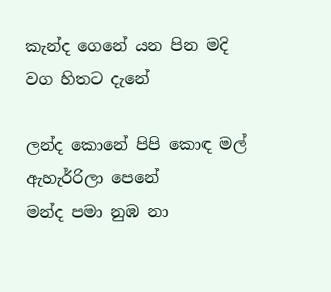කැන්ද ගෙනේ යන පින මදි වග හිතට දැනේ

ලන්ද කොනේ පිපි කොඳ මල් ඇහැර්‍රිලා පෙනේ
මන්ද පමා නුඹ නා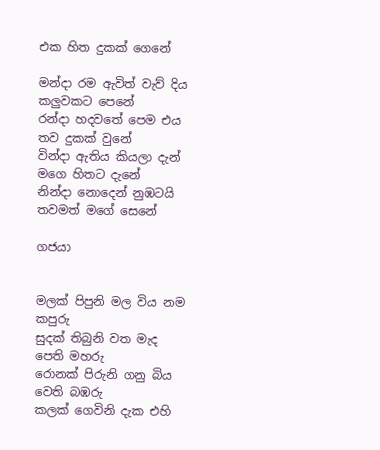එක හිත දුකක් ගෙනේ

මන්දා රම ඇවිත් වැව් දිය කලුවකට පෙනේ
රන්දා හදවතේ පෙම එය තව දුකක් වුනේ
වින්දා ඇතිය කියලා දැන් මගෙ හිතට දැනේ
නින්දා නොදෙන් නුඹටයි තවමත් මගේ සෙනේ

ගජයා


මලක් පිපුනි මල විය නම කපුරු
සුදක් තිබුනි වත මැද පෙති මහරු
රොනක් පිරුනි ගනු බිය වෙති බඹරු
කලක් ගෙවිනි දැක එහි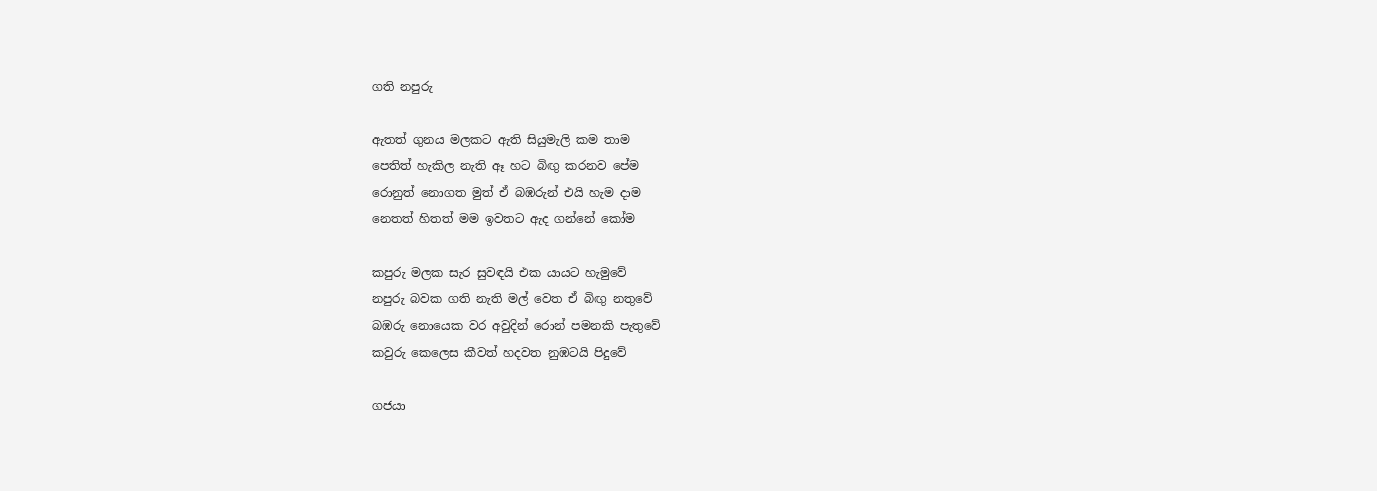ගති නපුරු

ඇතත් ගුනය මලකට ඇති සියුමැලි කම තාම
පෙතිත් හැකිල නැති ඈ හට බිඟු කරනව පේම
රොනුත් නොගත මුත් ඒ බඹරුන් එයි හැම දාම
නෙතත් හිතත් මම ඉවතට ඇද ගන්නේ කෝම

කපුරු මලක සැර සුවඳයි එක යායට හැමුවේ
නපුරු බවක ගති නැති මල් වෙත ඒ බිඟු නතුවේ
බඹරු නොයෙක වර අවුදින් රොන් පමනකි පැතුවේ
කවුරු කෙලෙස කීවත් හදවත නුඹටයි පිදුවේ

ගජයා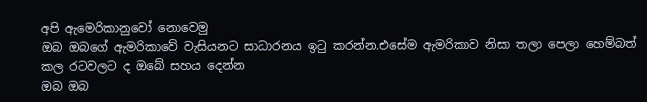අපි ඇමෙරිකානුවෝ නොවෙමු
ඔබ ඔබගේ ඇමරිකාවේ වැසියනට සාධාරනය ඉටු කරන්න.එසේම ඇමරිකාව නිසා තලා පෙලා හෙම්බත් කල රටවලට ද ඔබේ සහය දෙන්න
ඔබ ඔබ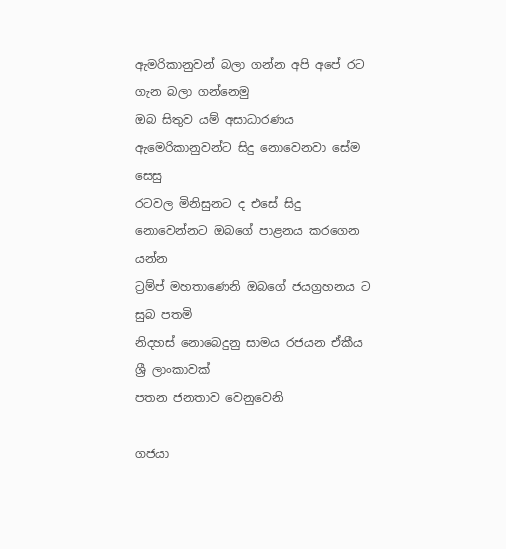ඇමරිකානුවන් බලා ගන්න අපි අපේ රට ගැන බලා ගන්නෙමු
ඔබ සිතුව යම් අසාධාරණය ඇමෙරිකානුවන්ට සිදු නොවෙනවා සේම සෙසු
රටවල මිනිසුනට ද එසේ සිදු නොවෙන්නට ඔබගේ පාළනය කරගෙන යන්න
ට්‍රම්ප් මහතාණෙනි ඔබගේ ජයග්‍රහනය ට සුබ පතමි
නිදහස් නොබෙදුනු සාමය රජයන ඒකීය ශ්‍රී ලාංකාවක්
පතන ජනතාව වෙනුවෙනි

ගජයා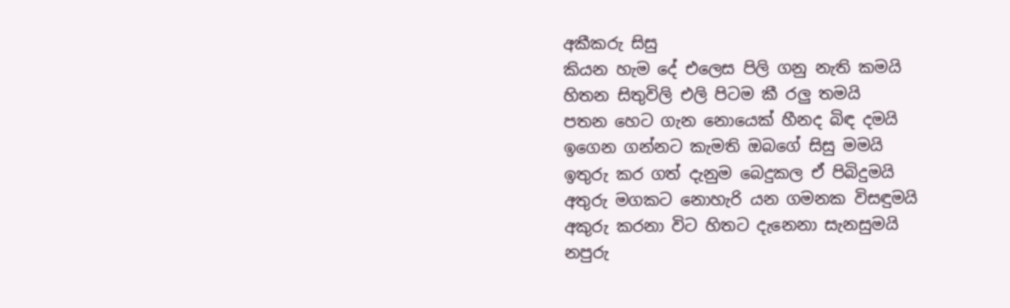අකීකරු සිසු
කියන හැම දේ එලෙස පිලි ගනු නැති කමයි
හිතන සිතුවිලි එලි පිටම කී රලු තමයි
පතන හෙට ගැන නොයෙක් හීනද බිඳ දමයි
ඉගෙන ගන්නට කැමති ඔබගේ සිසු මමයි
ඉතුරු කර ගත් දැනුම බෙදුකල ඒ පිබිදුමයි
අතුරු මගකට නොහැරි යන ගමනක විසඳුමයි
අකුරු කරනා විට හිතට දැනෙනා සැනසුමයි
නපුරු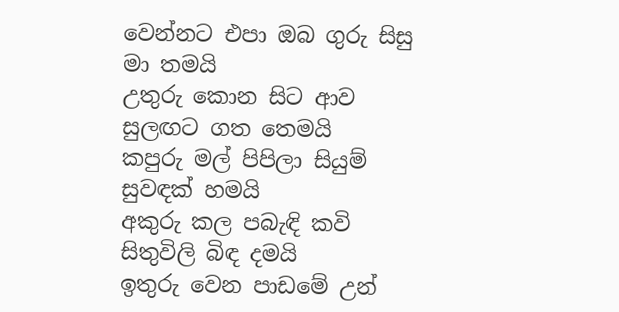වෙන්නට එපා ඔබ ගුරු සිසු මා තමයි
උතුරු කොන සිට ආව සුලඟට ගත තෙමයි
කපුරු මල් පිපිලා සියුම් සුවඳක් හමයි
අකුරු කල පබැඳි කවි සිතුවිලි බිඳ දමයි
ඉතුරු වෙන පාඩමේ උන්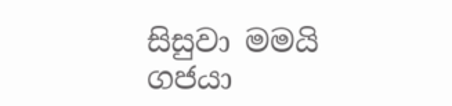සිසුවා මමයි
ගජයා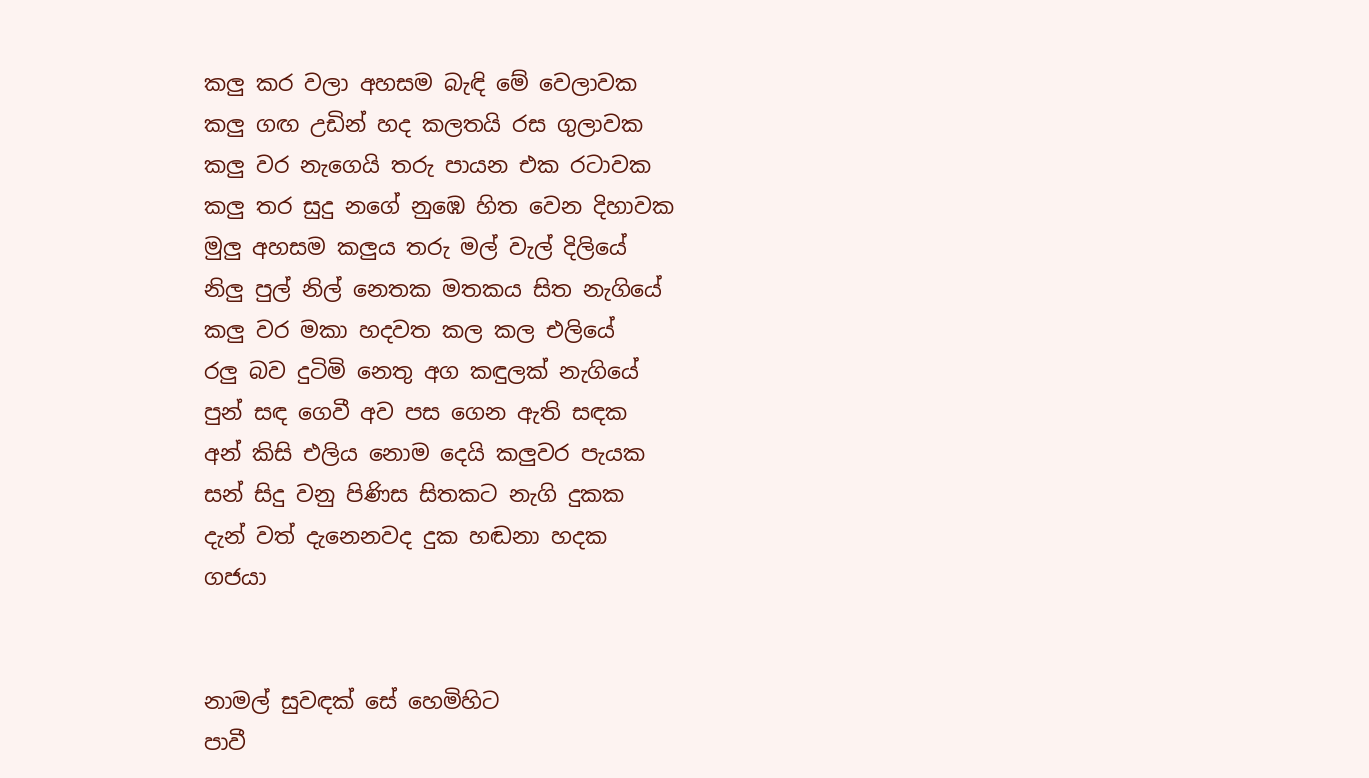කලු කර වලා අහසම බැඳි මේ වෙලාවක
කලු ගඟ උඩින් හද කලතයි රස ගුලාවක
කලු වර නැගෙයි තරු පායන එක රටාවක
කලු තර සුදු නගේ නුඹෙ හිත වෙන දිහාවක
මුලු අහසම කලුය තරු මල් වැල් දිලියේ
නිලු පුල් නිල් නෙතක මතකය සිත නැගියේ
කලු වර මකා හදවත කල කල එලියේ
රලු බව දුටිමි නෙතු අග කඳුලක් නැගියේ
පුන් සඳ ගෙවී අව පස ගෙන ඇති සඳක
අන් කිසි එලිය නොම දෙයි කලුවර පැ‍යක
සන් සිදු වනු පිණිස සිතකට නැගි දුකක
දැන් වත් දැනෙනවද දුක හඬනා හදක
ගජයා


නාමල් සුවඳක් සේ හෙමිහිට
පාවී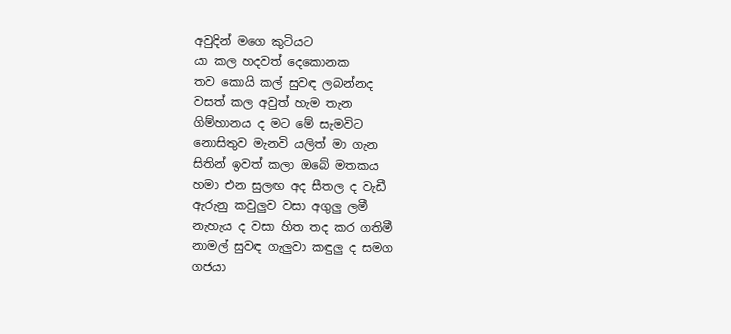අවුදින් මගෙ කුටියට
යා කල හදවත් දෙකොනක
තව කොයි කල් සුවඳ ලබන්නද
වසත් කල අවුත් හැම තැන
ගිම්හානය ද මට මේ සැමවිට
නොසිතුව මැනවි යලිත් මා ගැන
සිතින් ඉවත් කලා ඔබේ මතකය
හමා එන සුලඟ අද සීතල ද වැඩී
ඇරුනු කවුලුව වසා අගුලු ලමී
නැහැය ද වසා හිත තද කර ගතිමී
නාමල් සුවඳ ගැලුවා කඳුලු ද සමග
ගජයා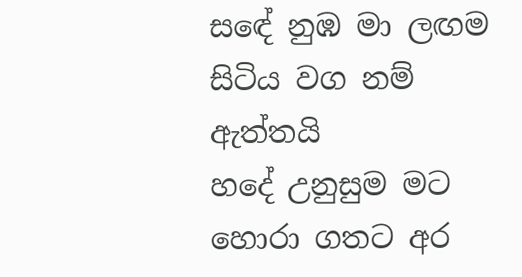සඳේ නුඹ මා ලඟම සිටිය වග නම් ඇත්තයි
හදේ උනුසුම මට හොරා ගතට අර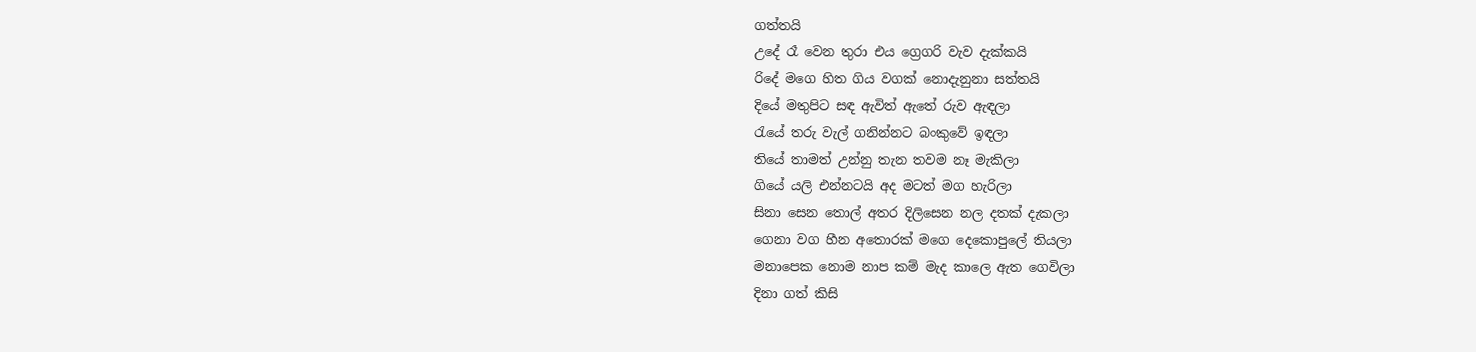ගත්තයි
උදේ රෑ වෙන තුරා එය ග්‍රෙගරි වැව දැක්කයි
රිදේ මගෙ හිත ගිය වගක් නොදැනුනා සත්තයි
දියේ මතුපිට සඳ ඇවිත් ඇතේ රුව ඇඳලා
රැයේ තරු වැල් ගනින්නට බංකුවේ ඉඳලා
තියේ තාමත් උන්නු තැන තවම නෑ මැකිලා
ගියේ යලි එන්නටයි අද මටත් මග හැරිලා
සිනා සෙන තොල් අතර දිලිසෙන නල දතක් දැකලා
ගෙනා වග හීන අතොරක් මගෙ දෙකොපුලේ තියලා
මනාපෙක නොම නාප කම් මැද කාලෙ ඇත ගෙවිලා
දිනා ගත් කිසි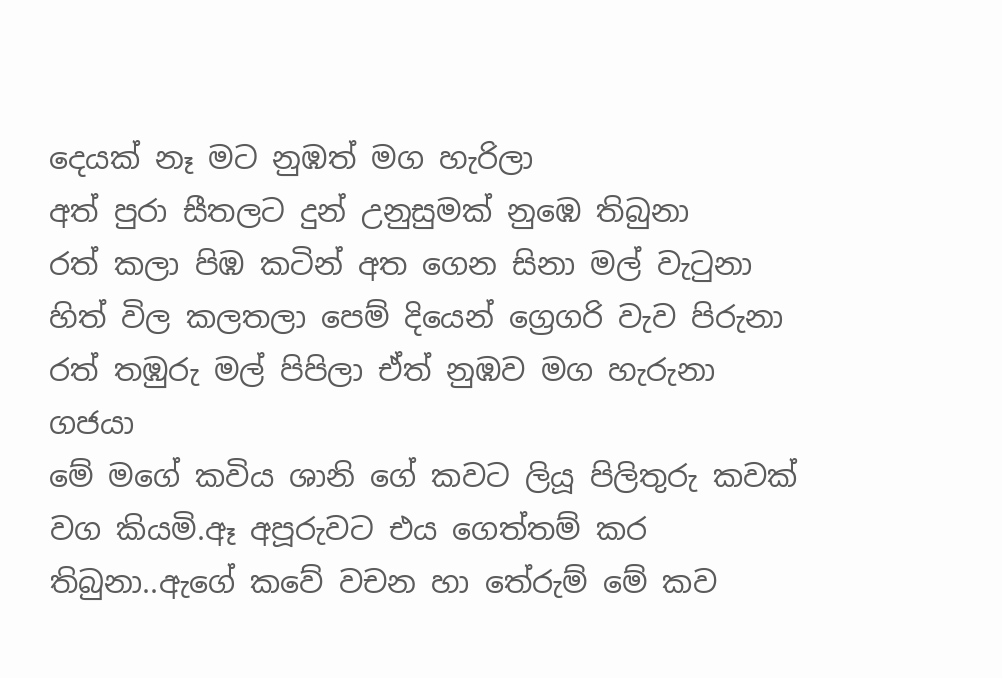දෙයක් නෑ මට නුඹත් මග හැරිලා
අත් පුරා සීතලට දුන් උනුසුමක් නුඹෙ තිබුනා
රත් කලා පිඹ කටින් අත ගෙන සිනා මල් වැටුනා
හිත් විල කලතලා පෙම් දියෙන් ග්‍රෙගරි වැව පිරුනා
රත් තඹුරු මල් පිපිලා ඒත් නුඹව මග හැරුනා
ගජයා
මේ මගේ කවිය ශානි ගේ කවට ලියූ පිලිතුරු කවක් වග කියමි.ඈ අපූරුවට එය ගෙත්තම් කර තිබුනා..ඇගේ කවේ වචන හා තේරුම් මේ කව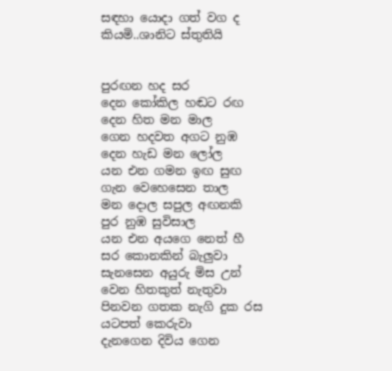සඳහා යොදා ගත් වග ද කියමි..ශානිට ස්තුතියි


පුරඟන හද සර
දෙන කෝකිල හඬට රඟ දෙන හිත මන මාල
ගෙන හදවත අගට නුඹ දෙන හැඩ මන ලෝල
යන එන ගමන ඉඟ සුඟ ගැන වෙහෙසෙන තාල
මන දොල සපුල අඟනකි පුර නුඹ සුවිසාල
යන එන අයගෙ නෙත් හී සර කොනකින් බැලුවා
සැනසෙන අයුරු මිස උන් වෙන හිතකුත් නැතුවා
පිනවන ගතක නැගි දුක රස යටපත් කෙරුවා
දැනගෙන දිවිය ගෙන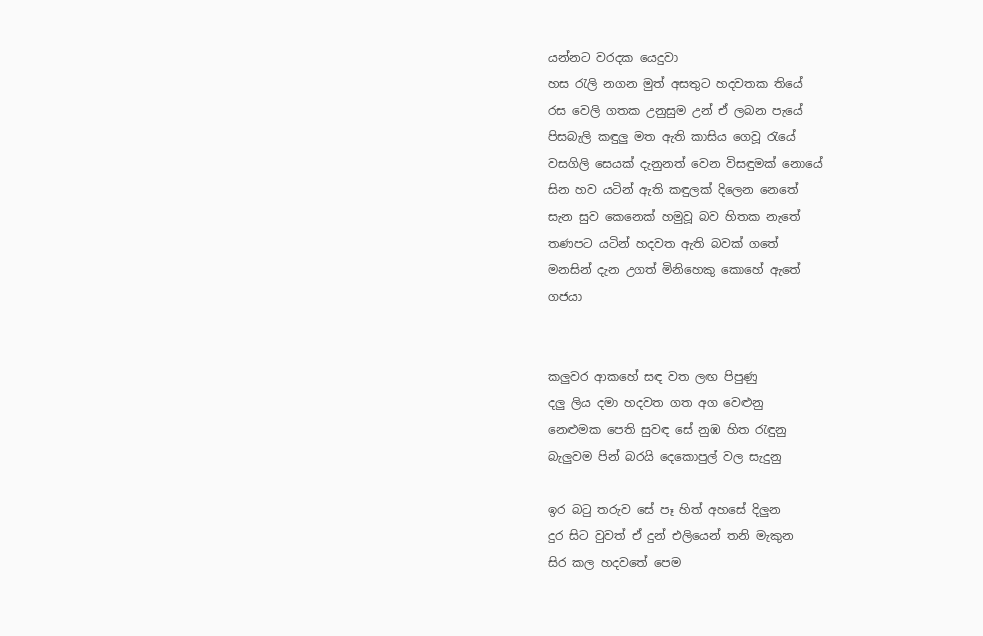යන්නට වරදක යෙදුවා
හස රැලි නගන මුත් අසතුට හදවතක තියේ
රස වෙලි ගතක උනුසුම උන් ඒ ලබන පැයේ
පිසබැලි කඳුලු මත ඇති කාසිය ගෙවූ රැයේ
වසගිලි සෙයක් දැනුනත් වෙන විසඳුමක් නොයේ
සින හව යටින් ඇති කඳුලක් දිලෙන නෙතේ
සැන සුව කෙනෙක් හමුවූ බව හිතක නැතේ
තණපට යටින් හදවත ඇති බවක් ගතේ
මනසින් දැන උගත් මිනිහෙකු කොහේ ඇතේ
ගජයා


කලුවර ආකහේ සඳ වත ලඟ පිපුණු
දලු ලිය දමා හදවත ගත අග වෙළුනු
නෙළුමක පෙති සුවඳ සේ නුඹ හිත රැඳුනු
බැලුවම පින් බරයි දෙකොපුල් වල සැදුනු

ඉර බටු තරුව සේ පෑ හිත් අහසේ දිලුන
දුර සිට වුවත් ඒ දුන් එලියෙන් තනි මැකුන
සිර කල හදවතේ පෙම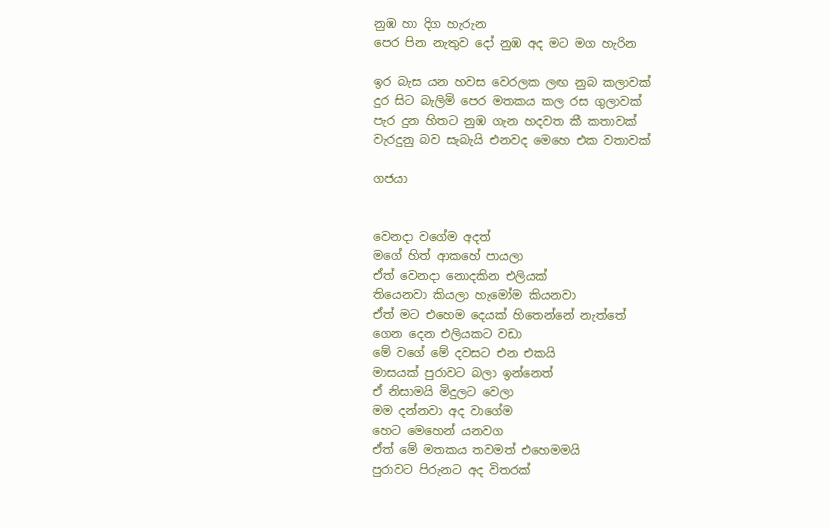නුඹ හා දිග හැරුන
පෙර පින නැතුව දෝ නුඹ අද මට මග හැරින

ඉර බැස යන හවස වෙරලක ලඟ නුබ කලාවක්
දුර සිට බැලිමි පෙර මතකය කල රස ගුලාවක්
පැර දුන හිතට නුඹ ගැන හදවත කී කතාවක්
වැරදුනු බව සැබැයි එනවද මෙහෙ එක වතාවක්

ගජයා


වෙනදා වගේම අදත්
මගේ හිත් ආකහේ පායලා
ඒත් වෙනදා නොදකින එලියක්
තියෙනවා කියලා හැමෝම කියනවා
ඒත් මට එහෙම දෙයක් හිතෙන්නේ නැත්තේ
ගෙන දෙන එලියකට වඩා
මේ වගේ මේ දවසට එන එකයි
මාසයක් පුරාවට බලා ඉන්නෙත්
ඒ නිසාමයි මිදුලට වෙලා
මම දන්නවා අද වාගේම
හෙට මෙහෙන් යනවග
ඒත් මේ මතකය තවමත් එහෙමමයි
පුරාවට පිරුනට අද විතරක්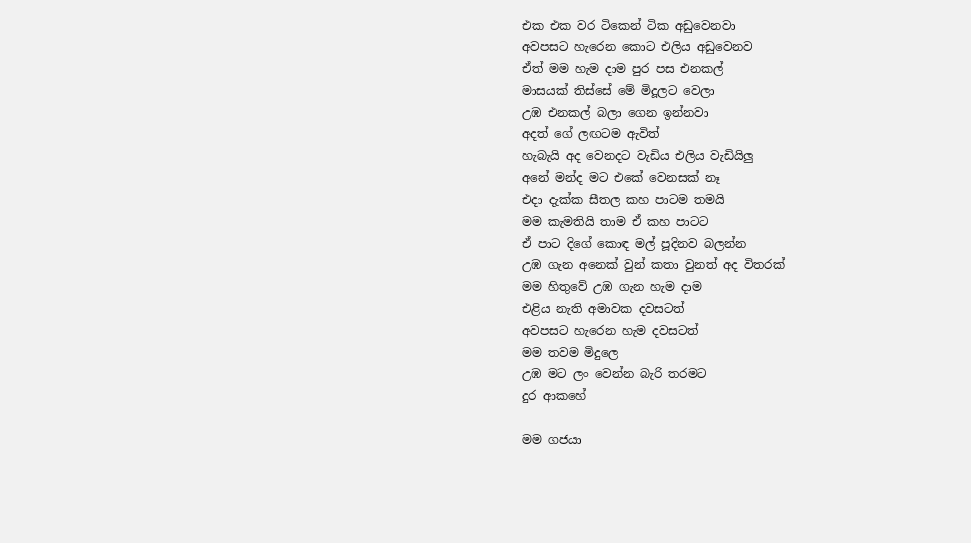එක එක වර ටිකෙන් ටික අඩුවෙනවා
අවපසට හැරෙන කොට එලිය අඩුවෙනව
ඒත් මම හැම දාම පුර පස එනකල්
මාසයක් තිස්සේ මේ මිදූලට වෙලා
උඹ එනකල් බලා ගෙන ඉන්නවා
අදත් ගේ ලඟටම ඇවිත්
හැබැයි අද වෙනදට වැඩිය එලිය වැඩියිලු
අනේ මන්ද මට එකේ වෙනසක් නෑ
එදා දැක්ක සීතල කහ පාටම තමයි
මම කැමතියි තාම ඒ කහ පාටට
ඒ පාට දිගේ කොඳ මල් පූදිනව බලන්න
උඹ ගැන අනෙක් වුන් කතා වුනත් අද විතරක්
මම හිතුවේ උඹ ගැන හැම දාම
එළිය නැති අමාවක දවසටත්
අවපසට හැරෙන හැම දවසටත්
මම තවම මිදුලෙ
උඹ මට ලං වෙන්න බැරි තරමට
දුර ආකහේ

මම ගජයා